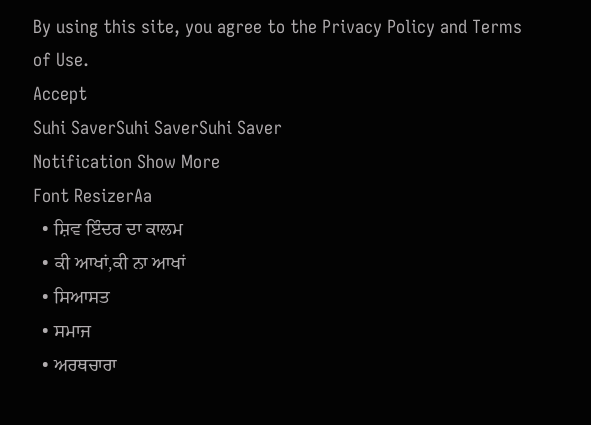By using this site, you agree to the Privacy Policy and Terms of Use.
Accept
Suhi SaverSuhi SaverSuhi Saver
Notification Show More
Font ResizerAa
  • ਸ਼ਿਵ ਇੰਦਰ ਦਾ ਕਾਲਮ
  • ਕੀ ਆਖਾਂ,ਕੀ ਨਾ ਆਖਾਂ
  • ਸਿਆਸਤ
  • ਸਮਾਜ
  • ਅਰਥਚਾਰਾ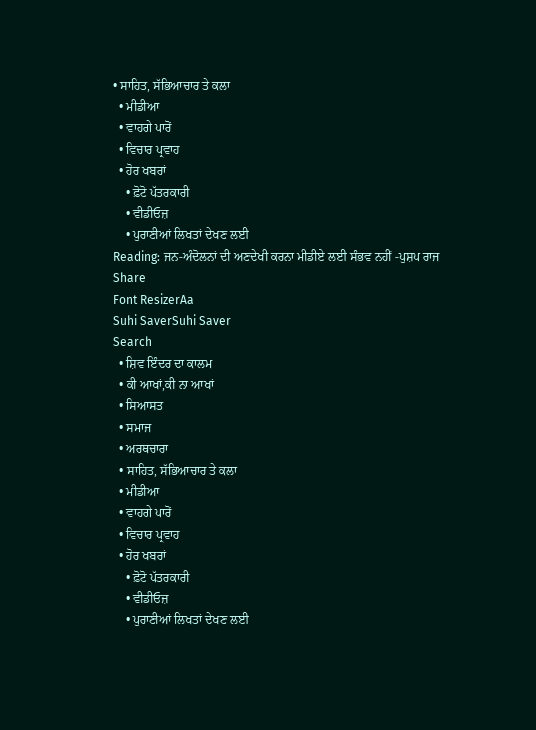• ਸਾਹਿਤ, ਸੱਭਿਆਚਾਰ ਤੇ ਕਲਾ
  • ਮੀਡੀਆ
  • ਵਾਹਗੇ ਪਾਰੋਂ
  • ਵਿਚਾਰ ਪ੍ਰਵਾਹ
  • ਹੋਰ ਖਬਰਾਂ
    • ਫ਼ੋਟੋ ਪੱਤਰਕਾਰੀ
    • ਵੀਡੀਓਜ਼
    • ਪੁਰਾਣੀਆਂ ਲਿਖਤਾਂ ਦੇਖਣ ਲਈ
Reading: ਜਨ-ਅੰਦੋਲਨਾਂ ਦੀ ਅਣਦੇਖੀ ਕਰਨਾ ਮੀਡੀਏ ਲਈ ਸੰਭਵ ਨਹੀਂ -ਪੁਸ਼ਪ ਰਾਜ
Share
Font ResizerAa
Suhi SaverSuhi Saver
Search
  • ਸ਼ਿਵ ਇੰਦਰ ਦਾ ਕਾਲਮ
  • ਕੀ ਆਖਾਂ,ਕੀ ਨਾ ਆਖਾਂ
  • ਸਿਆਸਤ
  • ਸਮਾਜ
  • ਅਰਥਚਾਰਾ
  • ਸਾਹਿਤ, ਸੱਭਿਆਚਾਰ ਤੇ ਕਲਾ
  • ਮੀਡੀਆ
  • ਵਾਹਗੇ ਪਾਰੋਂ
  • ਵਿਚਾਰ ਪ੍ਰਵਾਹ
  • ਹੋਰ ਖਬਰਾਂ
    • ਫ਼ੋਟੋ ਪੱਤਰਕਾਰੀ
    • ਵੀਡੀਓਜ਼
    • ਪੁਰਾਣੀਆਂ ਲਿਖਤਾਂ ਦੇਖਣ ਲਈ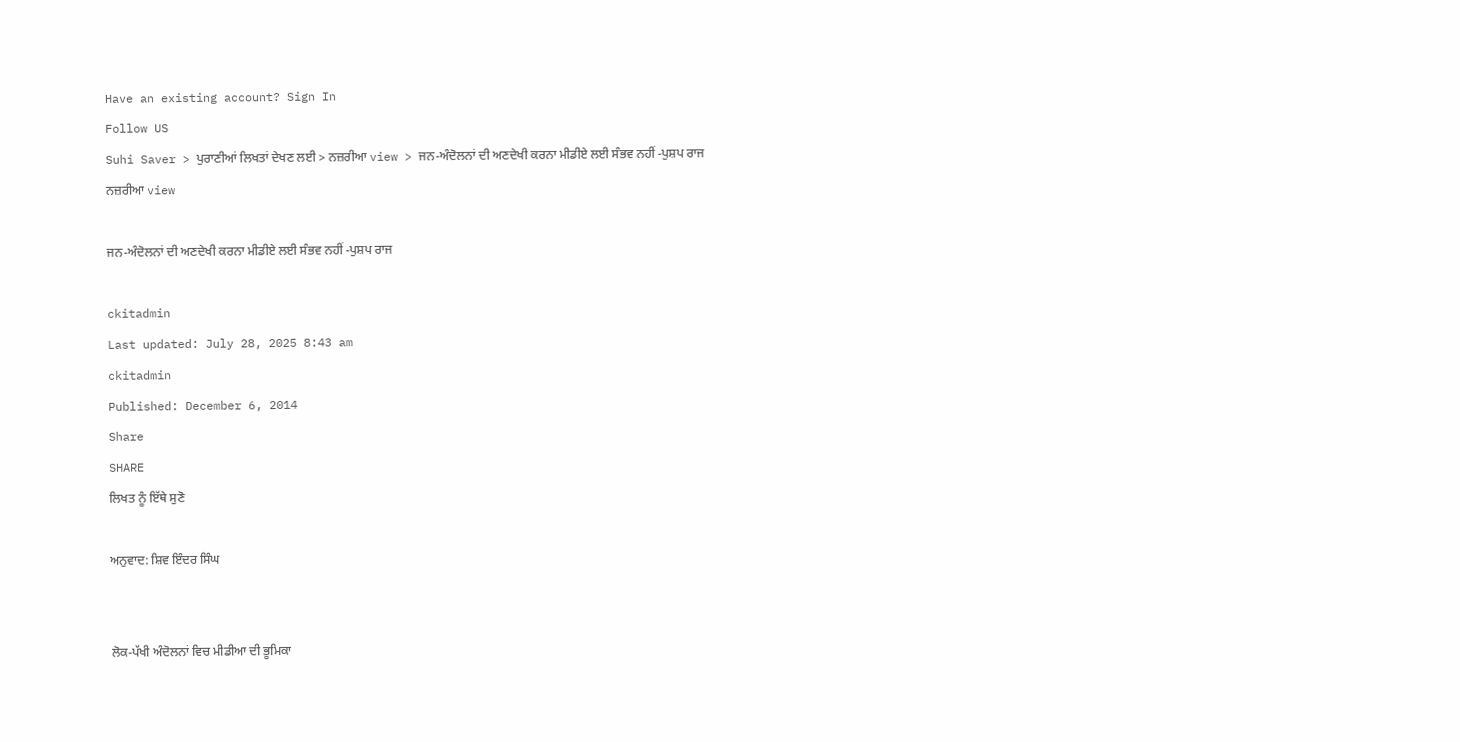Have an existing account? Sign In
Follow US
Suhi Saver > ਪੁਰਾਣੀਆਂ ਲਿਖਤਾਂ ਦੇਖਣ ਲਈ > ਨਜ਼ਰੀਆ view > ਜਨ-ਅੰਦੋਲਨਾਂ ਦੀ ਅਣਦੇਖੀ ਕਰਨਾ ਮੀਡੀਏ ਲਈ ਸੰਭਵ ਨਹੀਂ -ਪੁਸ਼ਪ ਰਾਜ
ਨਜ਼ਰੀਆ view

ਜਨ-ਅੰਦੋਲਨਾਂ ਦੀ ਅਣਦੇਖੀ ਕਰਨਾ ਮੀਡੀਏ ਲਈ ਸੰਭਵ ਨਹੀਂ -ਪੁਸ਼ਪ ਰਾਜ

ckitadmin
Last updated: July 28, 2025 8:43 am
ckitadmin
Published: December 6, 2014
Share
SHARE
ਲਿਖਤ ਨੂੰ ਇੱਥੇ ਸੁਣੋ

ਅਨੁਵਾਦ: ਸ਼ਿਵ ਇੰਦਰ ਸਿੰਘ


ਲੋਕ-ਪੱਖੀ ਅੰਦੋਲਨਾਂ ਵਿਚ ਮੀਡੀਆ ਦੀ ਭੂਮਿਕਾ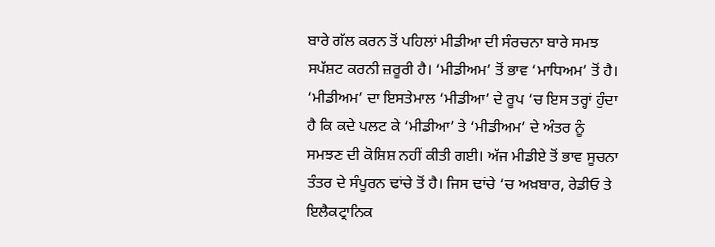ਬਾਰੇ ਗੱਲ ਕਰਨ ਤੋਂ ਪਹਿਲਾਂ ਮੀਡੀਆ ਦੀ ਸੰਰਚਨਾ ਬਾਰੇ ਸਮਝ ਸਪੱਸ਼ਟ ਕਰਨੀ ਜ਼ਰੂਰੀ ਹੈ। ‘ਮੀਡੀਅਮ’ ਤੋਂ ਭਾਵ ‘ਮਾਧਿਅਮ’ ਤੋਂ ਹੈ। ‘ਮੀਡੀਅਮ’ ਦਾ ਇਸਤੇਮਾਲ ‘ਮੀਡੀਆ’ ਦੇ ਰੂਪ ‘ਚ ਇਸ ਤਰ੍ਹਾਂ ਹੁੰਦਾ ਹੈ ਕਿ ਕਦੇ ਪਲਟ ਕੇ ‘ਮੀਡੀਆ’ ਤੇ ‘ਮੀਡੀਅਮ’ ਦੇ ਅੰਤਰ ਨੂੰ ਸਮਝਣ ਦੀ ਕੋਸ਼ਿਸ਼ ਨਹੀਂ ਕੀਤੀ ਗਈ। ਅੱਜ ਮੀਡੀਏ ਤੋਂ ਭਾਵ ਸੂਚਨਾ ਤੰਤਰ ਦੇ ਸੰਪੂਰਨ ਢਾਂਚੇ ਤੋਂ ਹੈ। ਜਿਸ ਢਾਂਚੇ ‘ਚ ਅਖ਼ਬਾਰ, ਰੇਡੀਓ ਤੇ ਇਲੈਕਟ੍ਰਾਨਿਕ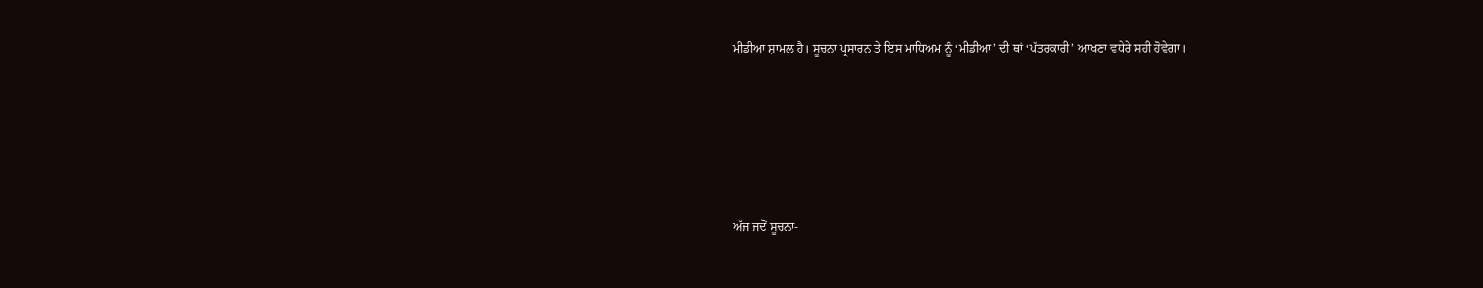ਮੀਡੀਆ ਸ਼ਾਮਲ ਹੈ। ਸੂਚਨਾ ਪ੍ਰਸਾਰਨ ਤੇ ਇਸ ਮਾਧਿਅਮ ਨੂੰ ‘ਮੀਡੀਆ’ ਦੀ ਥਾਂ ‘ਪੱਤਰਕਾਰੀ’ ਆਖਣਾ ਵਧੇਰੇ ਸਹੀ ਹੋਵੇਗਾ।





ਅੱਜ ਜਦੋਂ ਸੂਚਨਾ-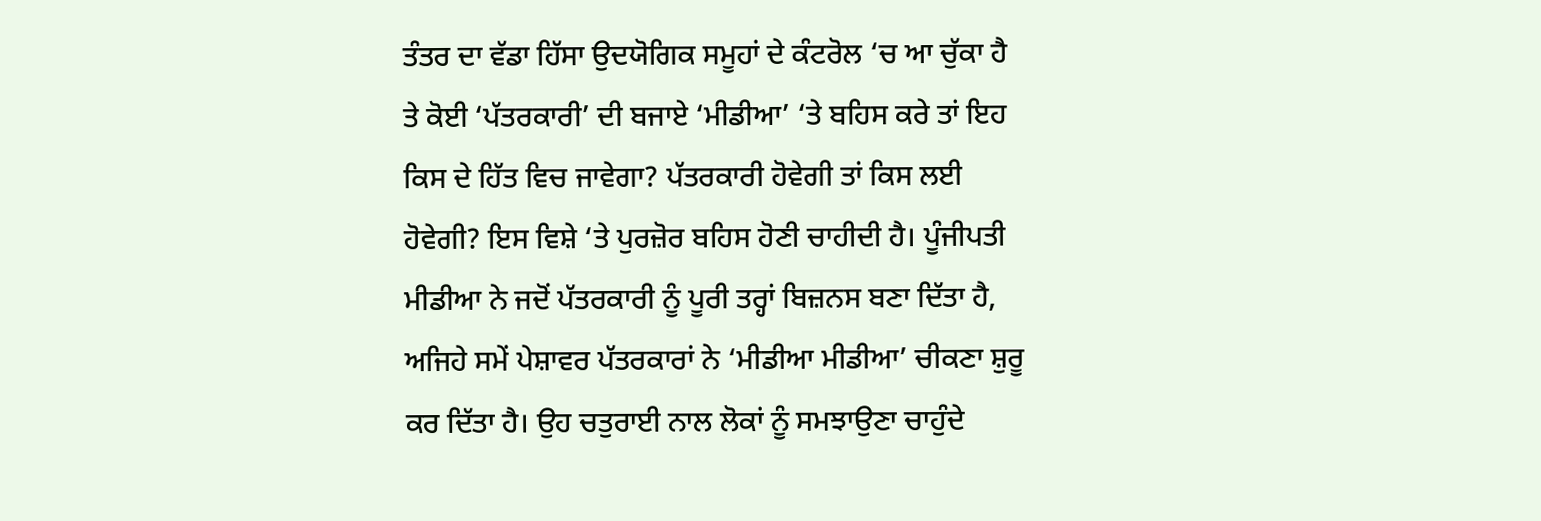ਤੰਤਰ ਦਾ ਵੱਡਾ ਹਿੱਸਾ ਉਦਯੋਗਿਕ ਸਮੂਹਾਂ ਦੇ ਕੰਟਰੋਲ ‘ਚ ਆ ਚੁੱਕਾ ਹੈ ਤੇ ਕੋਈ ‘ਪੱਤਰਕਾਰੀ’ ਦੀ ਬਜਾਏ ‘ਮੀਡੀਆ’ ‘ਤੇ ਬਹਿਸ ਕਰੇ ਤਾਂ ਇਹ ਕਿਸ ਦੇ ਹਿੱਤ ਵਿਚ ਜਾਵੇਗਾ? ਪੱਤਰਕਾਰੀ ਹੋਵੇਗੀ ਤਾਂ ਕਿਸ ਲਈ ਹੋਵੇਗੀ? ਇਸ ਵਿਸ਼ੇ ‘ਤੇ ਪੁਰਜ਼ੋਰ ਬਹਿਸ ਹੋਣੀ ਚਾਹੀਦੀ ਹੈ। ਪੂੰਜੀਪਤੀ ਮੀਡੀਆ ਨੇ ਜਦੋਂ ਪੱਤਰਕਾਰੀ ਨੂੰ ਪੂਰੀ ਤਰ੍ਹਾਂ ਬਿਜ਼ਨਸ ਬਣਾ ਦਿੱਤਾ ਹੈ, ਅਜਿਹੇ ਸਮੇਂ ਪੇਸ਼ਾਵਰ ਪੱਤਰਕਾਰਾਂ ਨੇ ‘ਮੀਡੀਆ ਮੀਡੀਆ’ ਚੀਕਣਾ ਸ਼ੁਰੂ ਕਰ ਦਿੱਤਾ ਹੈ। ਉਹ ਚਤੁਰਾਈ ਨਾਲ ਲੋਕਾਂ ਨੂੰ ਸਮਝਾਉਣਾ ਚਾਹੁੰਦੇ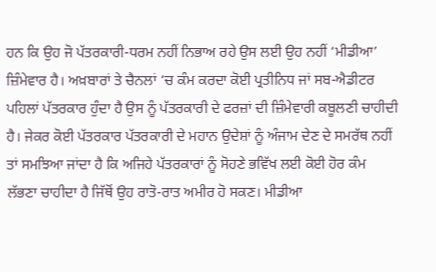ਹਨ ਕਿ ਉਹ ਜੋ ਪੱਤਰਕਾਰੀ-ਧਰਮ ਨਹੀਂ ਨਿਭਾਅ ਰਹੇ ਉਸ ਲਈ ਉਹ ਨਹੀਂ ‘ਮੀਡੀਆ’ ਜ਼ਿੰਮੇਵਾਰ ਹੈ। ਅਖ਼ਬਾਰਾਂ ਤੇ ਚੈਨਲਾਂ ‘ਚ ਕੰਮ ਕਰਦਾ ਕੋਈ ਪ੍ਰਤੀਨਿਧ ਜਾਂ ਸਬ-ਐਡੀਟਰ ਪਹਿਲਾਂ ਪੱਤਰਕਾਰ ਹੁੰਦਾ ਹੈ ਉਸ ਨੂੰ ਪੱਤਰਕਾਰੀ ਦੇ ਫਰਜ਼ਾਂ ਦੀ ਜ਼ਿੰਮੇਵਾਰੀ ਕਬੂਲਣੀ ਚਾਹੀਦੀ ਹੈ। ਜੇਕਰ ਕੋਈ ਪੱਤਰਕਾਰ ਪੱਤਰਕਾਰੀ ਦੇ ਮਹਾਨ ਉਦੇਸ਼ਾਂ ਨੂੰ ਅੰਜਾਮ ਦੇਣ ਦੇ ਸਮਰੱਥ ਨਹੀਂ ਤਾਂ ਸਮਝਿਆ ਜਾਂਦਾ ਹੈ ਕਿ ਅਜਿਹੇ ਪੱਤਰਕਾਰਾਂ ਨੂੰ ਸੋਹਣੇ ਭਵਿੱਖ ਲਈ ਕੋਈ ਹੋਰ ਕੰਮ ਲੱਭਣਾ ਚਾਹੀਦਾ ਹੈ ਜਿੱਥੋਂ ਉਹ ਰਾਤੋ-ਰਾਤ ਅਮੀਰ ਹੋ ਸਕਣ। ਮੀਡੀਆ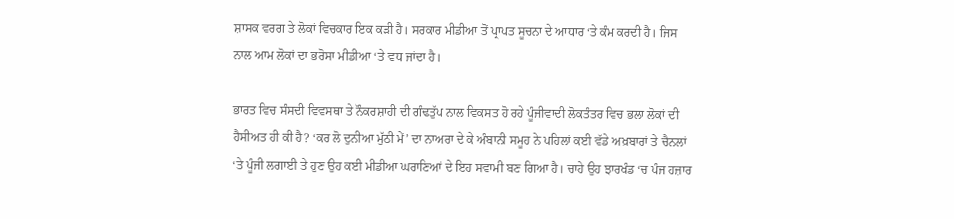ਸ਼ਾਸਕ ਵਰਗ ਤੇ ਲੋਕਾਂ ਵਿਚਕਾਰ ਇਕ ਕੜੀ ਹੈ। ਸਰਕਾਰ ਮੀਡੀਆ ਤੋਂ ਪ੍ਰਾਪਤ ਸੂਚਨਾ ਦੇ ਆਧਾਰ ‘ਤੇ ਕੰਮ ਕਰਦੀ ਹੈ। ਜਿਸ ਨਾਲ ਆਮ ਲੋਕਾਂ ਦਾ ਭਰੋਸਾ ਮੀਡੀਆ ‘ਤੇ ਵਧ ਜਾਂਦਾ ਹੈ।

ਭਾਰਤ ਵਿਚ ਸੰਸਦੀ ਵਿਵਸਥਾ ਤੇ ਨੌਕਰਸ਼ਾਹੀ ਦੀ ਗੰਢਤੁੱਪ ਨਾਲ ਵਿਕਸਤ ਹੋ ਰਹੇ ਪੂੰਜੀਵਾਦੀ ਲੋਕਤੰਤਰ ਵਿਚ ਭਲਾ ਲੋਕਾਂ ਦੀ ਹੈਸੀਅਤ ਹੀ ਕੀ ਹੈ? ‘ਕਰ ਲੋ ਦੁਨੀਆ ਮੁੱਠੀ ਮੇਂ’ ਦਾ ਨਾਅਰਾ ਦੇ ਕੇ ਅੰਬਾਨੀ ਸਮੂਹ ਨੇ ਪਹਿਲਾਂ ਕਈ ਵੱਡੇ ਅਖ਼ਬਾਰਾਂ ਤੇ ਚੈਨਲਾਂ ‘ਤੇ ਪੂੰਜੀ ਲਗਾਈ ਤੇ ਹੁਣ ਉਹ ਕਈ ਮੀਡੀਆ ਘਰਾਣਿਆਂ ਦੇ ਇਹ ਸਵਾਮੀ ਬਣ ਗਿਆ ਹੈ। ਚਾਹੇ ਉਹ ਝਾਰਖੰਡ ‘ਚ ਪੰਜ ਹਜ਼ਾਰ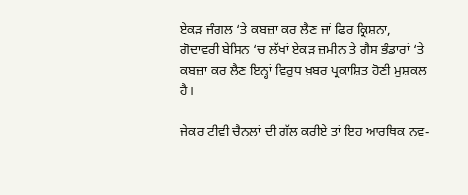ਏਕੜ ਜੰਗਲ ‘ਤੇ ਕਬਜ਼ਾ ਕਰ ਲੈਣ ਜਾਂ ਫਿਰ ਕ੍ਰਿਸ਼ਨਾ, ਗੋਦਾਵਰੀ ਬੇਸਿਨ ‘ਚ ਲੱਖਾਂ ਏਕੜ ਜ਼ਮੀਨ ਤੇ ਗੈਸ ਭੰਡਾਰਾਂ ‘ਤੇ ਕਬਜ਼ਾ ਕਰ ਲੈਣ ਇਨ੍ਹਾਂ ਵਿਰੁਧ ਖ਼ਬਰ ਪ੍ਰਕਾਸ਼ਿਤ ਹੋਣੀ ਮੁਸ਼ਕਲ ਹੈ।

ਜੇਕਰ ਟੀਵੀ ਚੈਨਲਾਂ ਦੀ ਗੱਲ ਕਰੀਏ ਤਾਂ ਇਹ ਆਰਥਿਕ ਨਵ-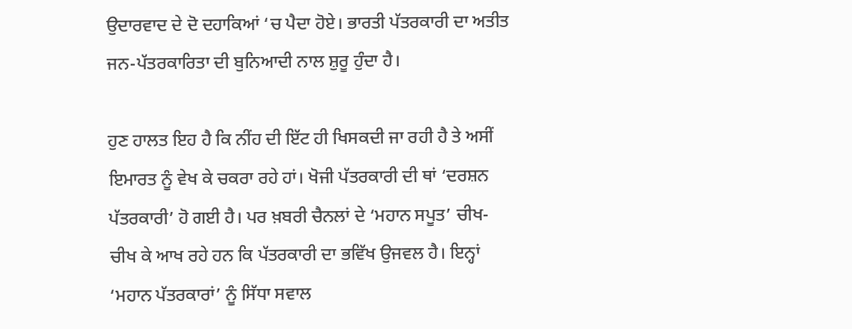ਉਦਾਰਵਾਦ ਦੇ ਦੋ ਦਹਾਕਿਆਂ ‘ਚ ਪੈਦਾ ਹੋਏ। ਭਾਰਤੀ ਪੱਤਰਕਾਰੀ ਦਾ ਅਤੀਤ ਜਨ-ਪੱਤਰਕਾਰਿਤਾ ਦੀ ਬੁਨਿਆਦੀ ਨਾਲ ਸ਼ੁਰੂ ਹੁੰਦਾ ਹੈ।

ਹੁਣ ਹਾਲਤ ਇਹ ਹੈ ਕਿ ਨੀਂਹ ਦੀ ਇੱਟ ਹੀ ਖਿਸਕਦੀ ਜਾ ਰਹੀ ਹੈ ਤੇ ਅਸੀਂ ਇਮਾਰਤ ਨੂੰ ਵੇਖ ਕੇ ਚਕਰਾ ਰਹੇ ਹਾਂ। ਖੋਜੀ ਪੱਤਰਕਾਰੀ ਦੀ ਥਾਂ ‘ਦਰਸ਼ਨ ਪੱਤਰਕਾਰੀ’ ਹੋ ਗਈ ਹੈ। ਪਰ ਖ਼ਬਰੀ ਚੈਨਲਾਂ ਦੇ ‘ਮਹਾਨ ਸਪੂਤ’ ਚੀਖ-ਚੀਖ ਕੇ ਆਖ ਰਹੇ ਹਨ ਕਿ ਪੱਤਰਕਾਰੀ ਦਾ ਭਵਿੱਖ ਉਜਵਲ ਹੈ। ਇਨ੍ਹਾਂ ‘ਮਹਾਨ ਪੱਤਰਕਾਰਾਂ’ ਨੂੰ ਸਿੱਧਾ ਸਵਾਲ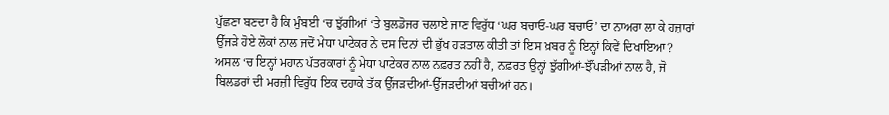ਪੁੱਛਣਾ ਬਣਦਾ ਹੈ ਕਿ ਮੁੰਬਈ ‘ਚ ਝੁੱਗੀਆਂ ‘ਤੇ ਬੁਲਡੋਜਰ ਚਲਾਏ ਜਾਣ ਵਿਰੁੱਧ ‘ਘਰ ਬਚਾਓ-ਘਰ ਬਚਾਓ’ ਦਾ ਨਾਅਰਾ ਲਾ ਕੇ ਹਜ਼ਾਰਾਂ ਉੱਜੜੇ ਹੋਏ ਲੋਕਾਂ ਨਾਲ ਜਦੋਂ ਮੇਧਾ ਪਾਟੇਕਰ ਨੇ ਦਸ ਦਿਨਾਂ ਦੀ ਭੁੱਖ ਹੜਤਾਲ ਕੀਤੀ ਤਾਂ ਇਸ ਖ਼ਬਰ ਨੂੰ ਇਨ੍ਹਾਂ ਕਿਵੇਂ ਦਿਖਾਇਆ? ਅਸਲ ‘ਚ ਇਨ੍ਹਾਂ ਮਹਾਨ ਪੱਤਰਕਾਰਾਂ ਨੂੰ ਮੇਧਾ ਪਾਟੇਕਰ ਨਾਲ ਨਫ਼ਰਤ ਨਹੀਂ ਹੈ, ਨਫ਼ਰਤ ਉਨ੍ਹਾਂ ਝੁੱਗੀਆਂ-ਝੌਂਪੜੀਆਂ ਨਾਲ ਹੈ, ਜੋ ਬਿਲਡਰਾਂ ਦੀ ਮਰਜ਼ੀ ਵਿਰੁੱਧ ਇਕ ਦਹਾਕੇ ਤੱਕ ਉੱਜੜਦੀਆਂ-ਉੱਜੜਦੀਆਂ ਬਚੀਆਂ ਹਨ।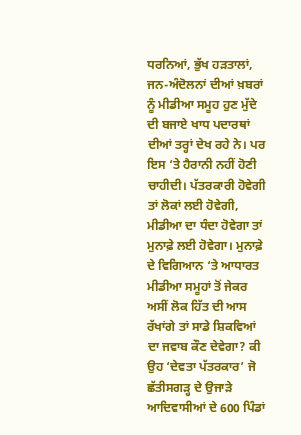ਧਰਨਿਆਂ, ਭੁੱਖ ਹੜਤਾਲਾਂ, ਜਨ-ਅੰਦੋਲਨਾਂ ਦੀਆਂ ਖ਼ਬਰਾਂ ਨੂੰ ਮੀਡੀਆ ਸਮੂਹ ਹੁਣ ਮੁੱਦੇ ਦੀ ਬਜਾਏ ਖਾਧ ਪਦਾਰਥਾਂ ਦੀਆਂ ਤਰ੍ਹਾਂ ਦੇਖ ਰਹੇ ਨੇ। ਪਰ ਇਸ ‘ਤੇ ਹੈਰਾਨੀ ਨਹੀਂ ਹੋਣੀ ਚਾਹੀਦੀ। ਪੱਤਰਕਾਰੀ ਹੋਵੇਗੀ ਤਾਂ ਲੋਕਾਂ ਲਈ ਹੋਵੇਗੀ, ਮੀਡੀਆ ਦਾ ਧੰਦਾ ਹੋਵੇਗਾ ਤਾਂ ਮੁਨਾਫ਼ੇ ਲਈ ਹੋਵੇਗਾ। ਮੁਨਾਫ਼ੇ ਦੇ ਵਿਗਿਆਨ ‘ਤੇ ਆਧਾਰਤ ਮੀਡੀਆ ਸਮੂਹਾਂ ਤੋਂ ਜੇਕਰ ਅਸੀਂ ਲੋਕ ਹਿੱਤ ਦੀ ਆਸ ਰੱਖਾਂਗੇ ਤਾਂ ਸਾਡੇ ਸ਼ਿਕਵਿਆਂ ਦਾ ਜਵਾਬ ਕੌਣ ਦੇਵੇਗਾ? ਕੀ ਉਹ ‘ਦੇਵਤਾ ਪੱਤਰਕਾਰ’ ਜੋ ਛੱਤੀਸਗੜ੍ਹ ਦੇ ਉਜਾੜੇ ਆਦਿਵਾਸੀਆਂ ਦੇ 600 ਪਿੰਡਾਂ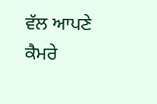ਵੱਲ ਆਪਣੇ ਕੈਮਰੇ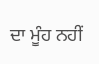ਦਾ ਮੂੰਹ ਨਹੀਂ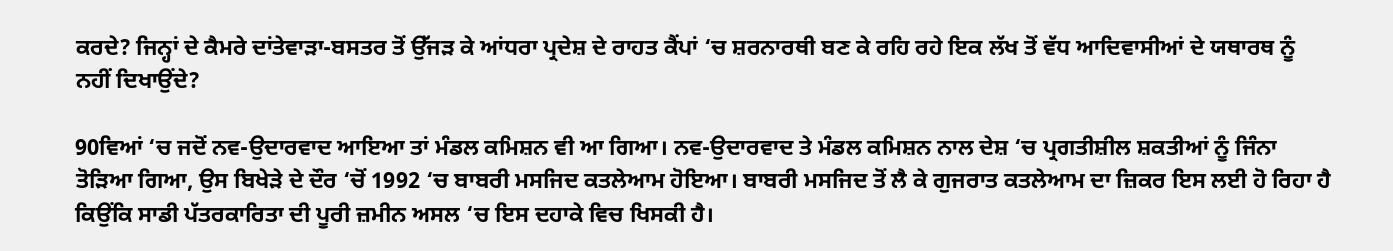ਕਰਦੇ? ਜਿਨ੍ਹਾਂ ਦੇ ਕੈਮਰੇ ਦਾਂਤੇਵਾੜਾ-ਬਸਤਰ ਤੋਂ ਉੱਜੜ ਕੇ ਆਂਧਰਾ ਪ੍ਰਦੇਸ਼ ਦੇ ਰਾਹਤ ਕੈਂਪਾਂ ‘ਚ ਸ਼ਰਨਾਰਥੀ ਬਣ ਕੇ ਰਹਿ ਰਹੇ ਇਕ ਲੱਖ ਤੋਂ ਵੱਧ ਆਦਿਵਾਸੀਆਂ ਦੇ ਯਥਾਰਥ ਨੂੰ ਨਹੀਂ ਦਿਖਾਉਂਦੇ?

90ਵਿਆਂ ‘ਚ ਜਦੋਂ ਨਵ-ਉਦਾਰਵਾਦ ਆਇਆ ਤਾਂ ਮੰਡਲ ਕਮਿਸ਼ਨ ਵੀ ਆ ਗਿਆ। ਨਵ-ਉਦਾਰਵਾਦ ਤੇ ਮੰਡਲ ਕਮਿਸ਼ਨ ਨਾਲ ਦੇਸ਼ ‘ਚ ਪ੍ਰਗਤੀਸ਼ੀਲ ਸ਼ਕਤੀਆਂ ਨੂੰ ਜਿੰਨਾ ਤੋੜਿਆ ਗਿਆ, ਉਸ ਬਿਖੇੜੇ ਦੇ ਦੌਰ ‘ਚੋਂ 1992 ‘ਚ ਬਾਬਰੀ ਮਸਜਿਦ ਕਤਲੇਆਮ ਹੋਇਆ। ਬਾਬਰੀ ਮਸਜਿਦ ਤੋਂ ਲੈ ਕੇ ਗੁਜਰਾਤ ਕਤਲੇਆਮ ਦਾ ਜ਼ਿਕਰ ਇਸ ਲਈ ਹੋ ਰਿਹਾ ਹੈ ਕਿਉਂਕਿ ਸਾਡੀ ਪੱਤਰਕਾਰਿਤਾ ਦੀ ਪੂਰੀ ਜ਼ਮੀਨ ਅਸਲ ‘ਚ ਇਸ ਦਹਾਕੇ ਵਿਚ ਖਿਸਕੀ ਹੈ।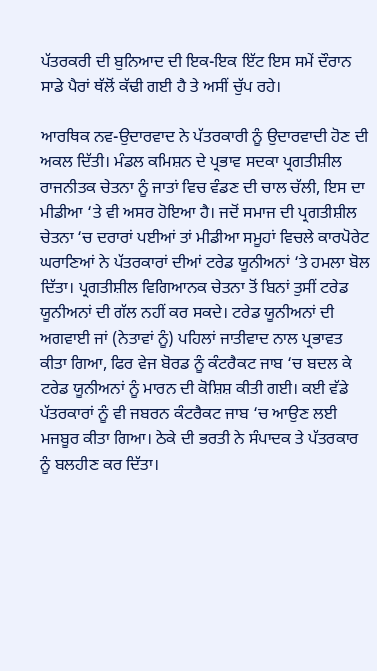ਪੱਤਰਕਰੀ ਦੀ ਬੁਨਿਆਦ ਦੀ ਇਕ-ਇਕ ਇੱਟ ਇਸ ਸਮੇਂ ਦੌਰਾਨ ਸਾਡੇ ਪੈਰਾਂ ਥੱਲੋਂ ਕੱਢੀ ਗਈ ਹੈ ਤੇ ਅਸੀਂ ਚੁੱਪ ਰਹੇ।

ਆਰਥਿਕ ਨਵ-ਉਦਾਰਵਾਦ ਨੇ ਪੱਤਰਕਾਰੀ ਨੂੰ ਉਦਾਰਵਾਦੀ ਹੋਣ ਦੀ ਅਕਲ ਦਿੱਤੀ। ਮੰਡਲ ਕਮਿਸ਼ਨ ਦੇ ਪ੍ਰਭਾਵ ਸਦਕਾ ਪ੍ਰਗਤੀਸ਼ੀਲ ਰਾਜਨੀਤਕ ਚੇਤਨਾ ਨੂੰ ਜਾਤਾਂ ਵਿਚ ਵੰਡਣ ਦੀ ਚਾਲ ਚੱਲੀ, ਇਸ ਦਾ ਮੀਡੀਆ ‘ਤੇ ਵੀ ਅਸਰ ਹੋਇਆ ਹੈ। ਜਦੋਂ ਸਮਾਜ ਦੀ ਪ੍ਰਗਤੀਸ਼ੀਲ ਚੇਤਨਾ ‘ਚ ਦਰਾਰਾਂ ਪਈਆਂ ਤਾਂ ਮੀਡੀਆ ਸਮੂਹਾਂ ਵਿਚਲੇ ਕਾਰਪੋਰੇਟ ਘਰਾਣਿਆਂ ਨੇ ਪੱਤਰਕਾਰਾਂ ਦੀਆਂ ਟਰੇਡ ਯੂਨੀਅਨਾਂ ‘ਤੇ ਹਮਲਾ ਬੋਲ ਦਿੱਤਾ। ਪ੍ਰਗਤੀਸ਼ੀਲ ਵਿਗਿਆਨਕ ਚੇਤਨਾ ਤੋਂ ਬਿਨਾਂ ਤੁਸੀਂ ਟਰੇਡ ਯੂਨੀਅਨਾਂ ਦੀ ਗੱਲ ਨਹੀਂ ਕਰ ਸਕਦੇ। ਟਰੇਡ ਯੂਨੀਅਨਾਂ ਦੀ ਅਗਵਾਈ ਜਾਂ (ਨੇਤਾਵਾਂ ਨੂੰ) ਪਹਿਲਾਂ ਜਾਤੀਵਾਦ ਨਾਲ ਪ੍ਰਭਾਵਤ ਕੀਤਾ ਗਿਆ, ਫਿਰ ਵੇਜ ਬੋਰਡ ਨੂੰ ਕੰਟਰੈਕਟ ਜਾਬ ‘ਚ ਬਦਲ ਕੇ ਟਰੇਡ ਯੂਨੀਅਨਾਂ ਨੂੰ ਮਾਰਨ ਦੀ ਕੋਸ਼ਿਸ਼ ਕੀਤੀ ਗਈ। ਕਈ ਵੱਡੇ ਪੱਤਰਕਾਰਾਂ ਨੂੰ ਵੀ ਜਬਰਨ ਕੰਟਰੈਕਟ ਜਾਬ ‘ਚ ਆਉਣ ਲਈ ਮਜਬੂਰ ਕੀਤਾ ਗਿਆ। ਠੇਕੇ ਦੀ ਭਰਤੀ ਨੇ ਸੰਪਾਦਕ ਤੇ ਪੱਤਰਕਾਰ ਨੂੰ ਬਲਹੀਣ ਕਰ ਦਿੱਤਾ।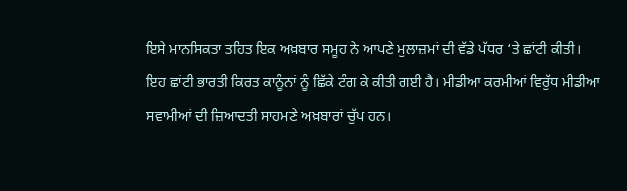ਇਸੇ ਮਾਨਸਿਕਤਾ ਤਹਿਤ ਇਕ ਅਖ਼ਬਾਰ ਸਮੂਹ ਨੇ ਆਪਣੇ ਮੁਲਾਜ਼ਮਾਂ ਦੀ ਵੱਡੇ ਪੱਧਰ ‘ਤੇ ਛਾਂਟੀ ਕੀਤੀ। ਇਹ ਛਾਂਟੀ ਭਾਰਤੀ ਕਿਰਤ ਕਾਨੂੰਨਾਂ ਨੂੰ ਛਿੱਕੇ ਟੰਗ ਕੇ ਕੀਤੀ ਗਈ ਹੈ। ਮੀਡੀਆ ਕਰਮੀਆਂ ਵਿਰੁੱਧ ਮੀਡੀਆ ਸਵਾਮੀਆਂ ਦੀ ਜ਼ਿਆਦਤੀ ਸਾਹਮਣੇ ਅਖ਼ਬਾਰਾਂ ਚੁੱਪ ਹਨ।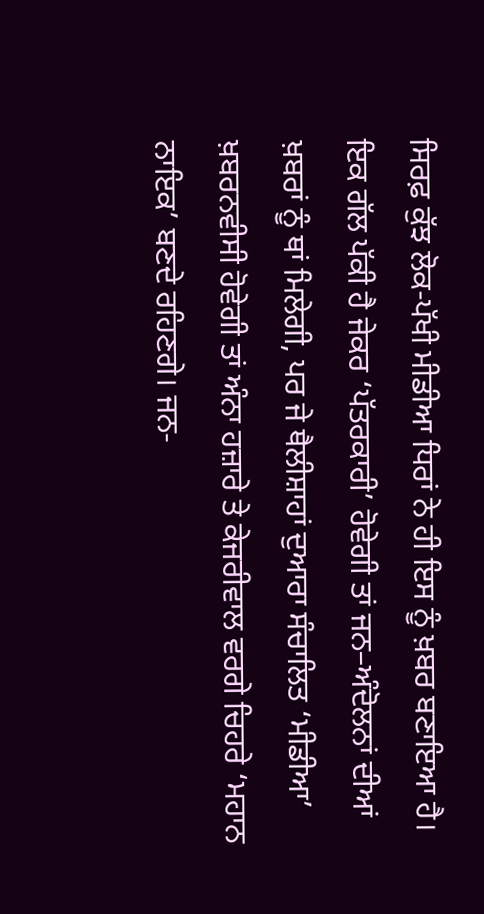ਸਿਰਫ਼ ਕੁੱਝ ਲੋਕ-ਪੱਖੀ ਮੀਡੀਆ ਧਿਰਾਂ ਨੇ ਹੀ ਇਸ ਨੂੰ ਖ਼ਬਰ ਬਣਾਇਆ ਹੈ। ਇਕ ਗੱਲ ਪੱਕੀ ਹੈ ਜੇਕਰ ‘ਪੱਤਰਕਾਰੀ’ ਹੋਵੇਗੀ ਤਾਂ ਜਨ–ਅੰਦੋਲਨਾਂ ਦੀਆਂ ਖ਼ਬਰਾਂ ਨੂੰ ਥਾਂ ਮਿਲੇਗੀ, ਪਰ ਜੇ ਥੈਲੀਸ਼ਾਹਾਂ ਦੁਆਰਾ ਸੰਚਾਲਿਤ ‘ਮੀਡੀਆ’ ਖ਼ਬਰਨਵੀਸੀ ਹੋਵੇਗੀ ਤਾਂ ਅੰਨਾ ਹਜ਼ਾਰੇ ਤੇ ਕੇਜਰੀਵਾਲ ਵਰਗੇ ਚਿਹਰੇ ‘ਮਹਾਨ ਨਾਇਕ’ ਬਣਦੇ ਰਹਿਣਗੇ। ਜਨ-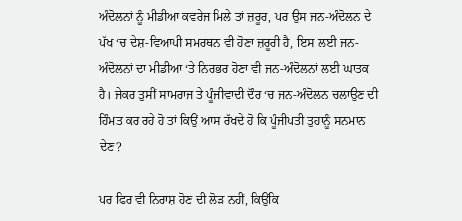ਅੰਦੋਲਨਾਂ ਨੂੰ ਮੀਡੀਆ ਕਵਰੇਜ ਮਿਲੇ ਤਾਂ ਜ਼ਰੂਰ, ਪਰ ਉਸ ਜਨ-ਅੰਦੋਲਨ ਦੇ ਪੱਖ ‘ਚ ਦੇਸ਼-ਵਿਆਪੀ ਸਮਰਥਨ ਵੀ ਹੋਣਾ ਜ਼ਰੂਰੀ ਹੈ, ਇਸ ਲਈ ਜਨ-ਅੰਦੋਲਨਾਂ ਦਾ ਮੀਡੀਆ ‘ਤੇ ਨਿਰਭਰ ਹੋਣਾ ਵੀ ਜਨ-ਅੰਦੋਲਨਾਂ ਲਈ ਘਾਤਕ ਹੈ। ਜੇਕਰ ਤੁਸੀਂ ਸਾਮਰਾਜ ਤੇ ਪੂੰਜੀਵਾਦੀ ਦੌਰ ‘ਚ ਜਨ-ਅੰਦੋਲਨ ਚਲਾਉਣ ਦੀ ਹਿੰਮਤ ਕਰ ਰਹੇ ਹੋ ਤਾਂ ਕਿਉਂ ਆਸ ਰੱਖਦੇ ਹੋ ਕਿ ਪੂੰਜੀਪਤੀ ਤੁਹਾਨੂੰ ਸਨਮਾਨ ਦੇਣ?

ਪਰ ਫਿਰ ਵੀ ਨਿਰਾਸ਼ ਹੋਣ ਦੀ ਲੋੜ ਨਹੀਂ, ਕਿਉਂਕਿ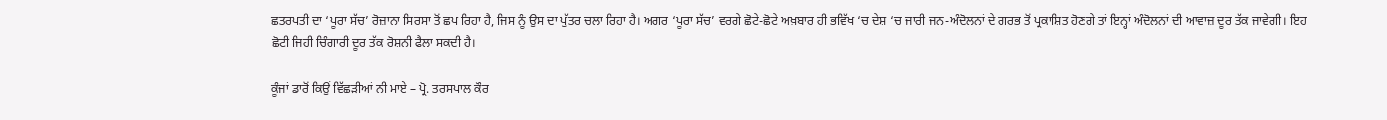ਛਤਰਪਤੀ ਦਾ ‘ਪੂਰਾ ਸੱਚ’ ਰੋਜ਼ਾਨਾ ਸਿਰਸਾ ਤੋਂ ਛਪ ਰਿਹਾ ਹੈ, ਜਿਸ ਨੂੰ ਉਸ ਦਾ ਪੁੱਤਰ ਚਲਾ ਰਿਹਾ ਹੈ। ਅਗਰ ‘ਪੂਰਾ ਸੱਚ’ ਵਰਗੇ ਛੋਟੇ-ਛੋਟੇ ਅਖ਼ਬਾਰ ਹੀ ਭਵਿੱਖ ‘ਚ ਦੇਸ਼ ‘ਚ ਜਾਰੀ ਜਨ-ਅੰਦੋਲਨਾਂ ਦੇ ਗਰਭ ਤੋਂ ਪ੍ਰਕਾਸ਼ਿਤ ਹੋਣਗੇ ਤਾਂ ਇਨ੍ਹਾਂ ਅੰਦੋਲਨਾਂ ਦੀ ਆਵਾਜ਼ ਦੂਰ ਤੱਕ ਜਾਵੇਗੀ। ਇਹ ਛੋਟੀ ਜਿਹੀ ਚਿੰਗਾਰੀ ਦੂਰ ਤੱਕ ਰੋਸ਼ਨੀ ਫੈਲਾ ਸਕਦੀ ਹੈ।

ਕੂੰਜਾਂ ਡਾਰੋਂ ਕਿਉਂ ਵਿੱਛੜੀਆਂ ਨੀ ਮਾਏ – ਪ੍ਰੋ. ਤਰਸਪਾਲ ਕੌਰ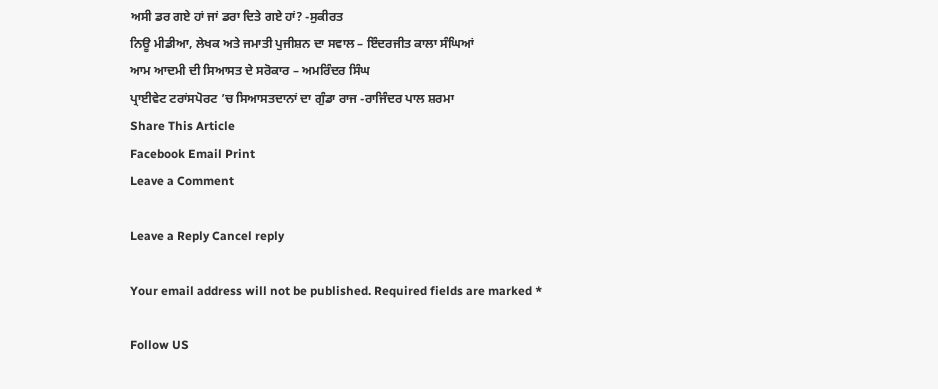ਅਸੀ ਡਰ ਗਏ ਹਾਂ ਜਾਂ ਡਰਾ ਦਿਤੇ ਗਏ ਹਾਂ? -ਸੁਕੀਰਤ
ਨਿਊ ਮੀਡੀਆ, ਲੇਖਕ ਅਤੇ ਜਮਾਤੀ ਪੁਜੀਸ਼ਨ ਦਾ ਸਵਾਲ – ਇੰਦਰਜੀਤ ਕਾਲਾ ਸੰਘਿਆਂ
ਆਮ ਆਦਮੀ ਦੀ ਸਿਆਸਤ ਦੇ ਸਰੋਕਾਰ – ਅਮਰਿੰਦਰ ਸਿੰਘ
ਪ੍ਰਾਈਵੇਟ ਟਰਾਂਸਪੋਰਟ ’ਚ ਸਿਆਸਤਦਾਨਾਂ ਦਾ ਗੁੰਡਾ ਰਾਜ -ਰਾਜਿੰਦਰ ਪਾਲ ਸ਼ਰਮਾ
Share This Article
Facebook Email Print
Leave a Comment

Leave a Reply Cancel reply

Your email address will not be published. Required fields are marked *

Follow US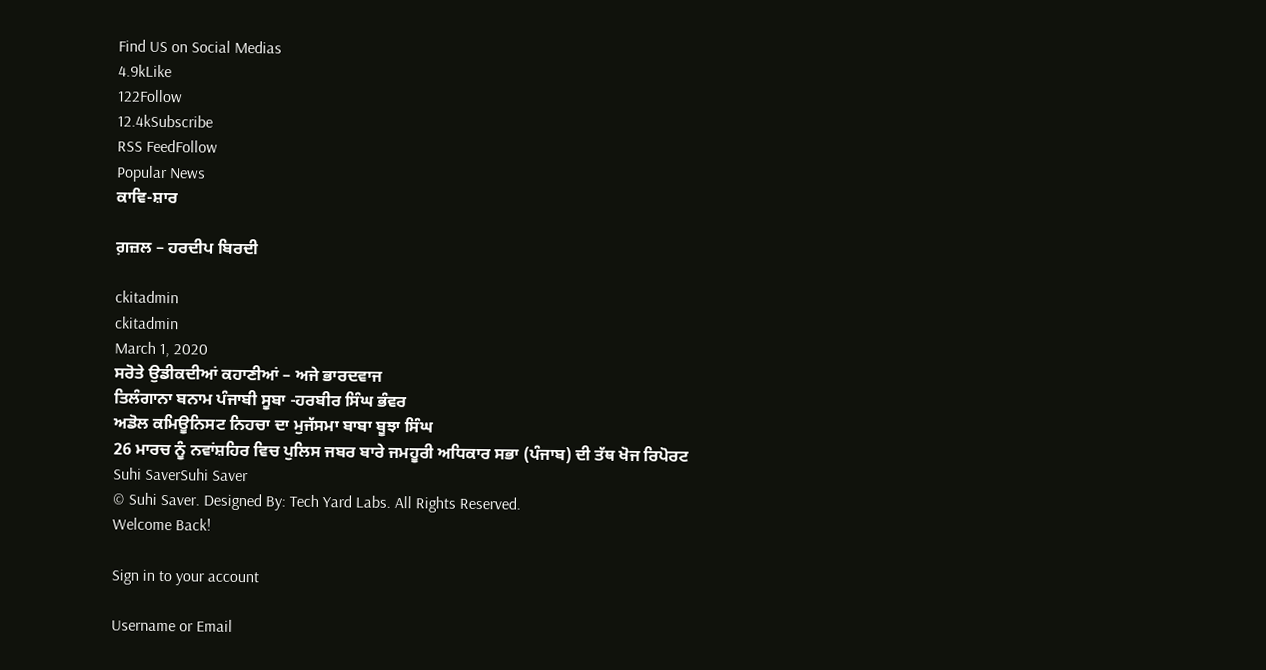Find US on Social Medias
4.9kLike
122Follow
12.4kSubscribe
RSS FeedFollow
Popular News
ਕਾਵਿ-ਸ਼ਾਰ

ਗ਼ਜ਼ਲ – ਹਰਦੀਪ ਬਿਰਦੀ

ckitadmin
ckitadmin
March 1, 2020
ਸਰੋਤੇ ਉਡੀਕਦੀਆਂ ਕਹਾਣੀਆਂ – ਅਜੇ ਭਾਰਦਵਾਜ
ਤਿਲੰਗਾਨਾ ਬਨਾਮ ਪੰਜਾਬੀ ਸੂਬਾ -ਹਰਬੀਰ ਸਿੰਘ ਭੰਵਰ
ਅਡੋਲ ਕਮਿਊਨਿਸਟ ਨਿਹਚਾ ਦਾ ਮੁਜੱਸਮਾ ਬਾਬਾ ਬੂਝਾ ਸਿੰਘ
26 ਮਾਰਚ ਨੂੰ ਨਵਾਂਸ਼ਹਿਰ ਵਿਚ ਪੁਲਿਸ ਜਬਰ ਬਾਰੇ ਜਮਹੂਰੀ ਅਧਿਕਾਰ ਸਭਾ (ਪੰਜਾਬ) ਦੀ ਤੱਥ ਖੋਜ ਰਿਪੋਰਟ
Suhi SaverSuhi Saver
© Suhi Saver. Designed By: Tech Yard Labs. All Rights Reserved.
Welcome Back!

Sign in to your account

Username or Email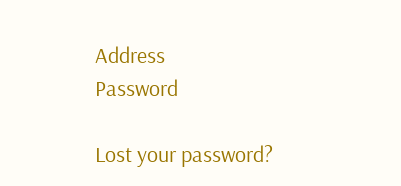Address
Password

Lost your password?